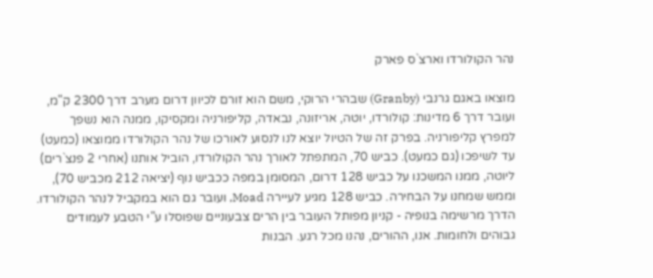נהר הקולורדו וארצ`ס פארק

מוצאו באגם גרנבי (Granby) שבהרי הרוקי, משם הוא זורם לכיוון דרום מערב דרך 2300 ק"מ, ועובר דרך 6 מדינות: קולורדו, יוטה, אריזונה, נבאדה, קליפורניה ומקסיקו, ממנה הוא נשפך למפרץ קליפורניה. בפרק זה של הטיול יוצא לנו לנסוע לאורכו של נהר הקולורדו ממוצאו (כמעט) עד לשיפכו (גם כמעט). כביש 70, המתפתל לאורך נהר הקולורדו, הוביל אותנו (אחרי 2 פנצ`רים) ליוטה, ממנו המשכנו על כביש 128 דרום, המסומן במפה ככביש נוף (יציאה 212 מכביש 70), וממש שמחנו על הבחירה. כביש 128 מגיע לעיירה Moad, ועובר גם הוא במקביל לנהר הקולורדו. הדרך מרשימה בנופיה - קניון מפותל העובר בין הרים צבעוניים שפוסלו ע"י הטבע לעמודים גבוהים ולחומות. אנו, ההורים, נהנו מכל רגע. הבנות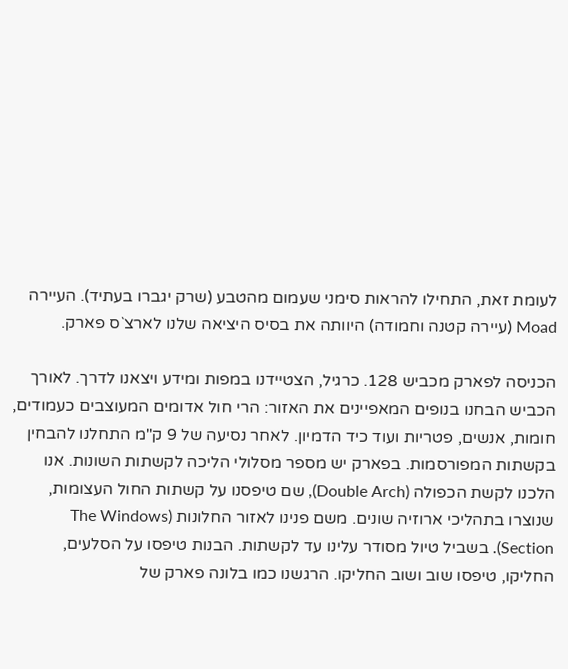לעומת זאת, התחילו להראות סימני שעמום מהטבע (שרק יגברו בעתיד). העיירה Moad (עיירה קטנה וחמודה) היוותה את בסיס היציאה שלנו לארצ`ס פארק.

הכניסה לפארק מכביש 128. כרגיל, הצטיידנו במפות ומידע ויצאנו לדרך. לאורך הכביש הבחנו בנופים המאפיינים את האזור: הרי חול אדומים המעוצבים כעמודים, חומות, אנשים, פטריות ועוד כיד הדמיון. לאחר נסיעה של 9 ק"מ התחלנו להבחין בקשתות המפורסמות. בפארק יש מספר מסלולי הליכה לקשתות השונות. אנו הלכנו לקשת הכפולה (Double Arch), שם טיפסנו על קשתות החול העצומות, שנוצרו בתהליכי ארוזיה שונים. משם פנינו לאזור החלונות (The Windows Section). בשביל טיול מסודר עלינו עד לקשתות. הבנות טיפסו על הסלעים, החליקו, טיפסו שוב ושוב החליקו. הרגשנו כמו בלונה פארק של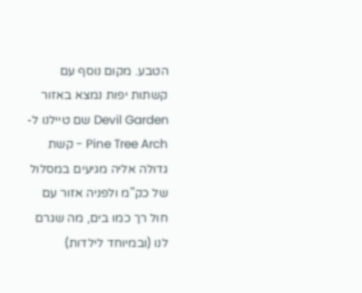הטבע. מקום נוסף עם קשתות יפות נמצא באזור Devil Garden שם טיילנו ל- Pine Tree Arch - קשת גדולה אליה מגיעים במסלול של כק"מ ולפניה אזור עם חול רך כמו בים, מה שגרם לנו (ובמיוחד לילדות)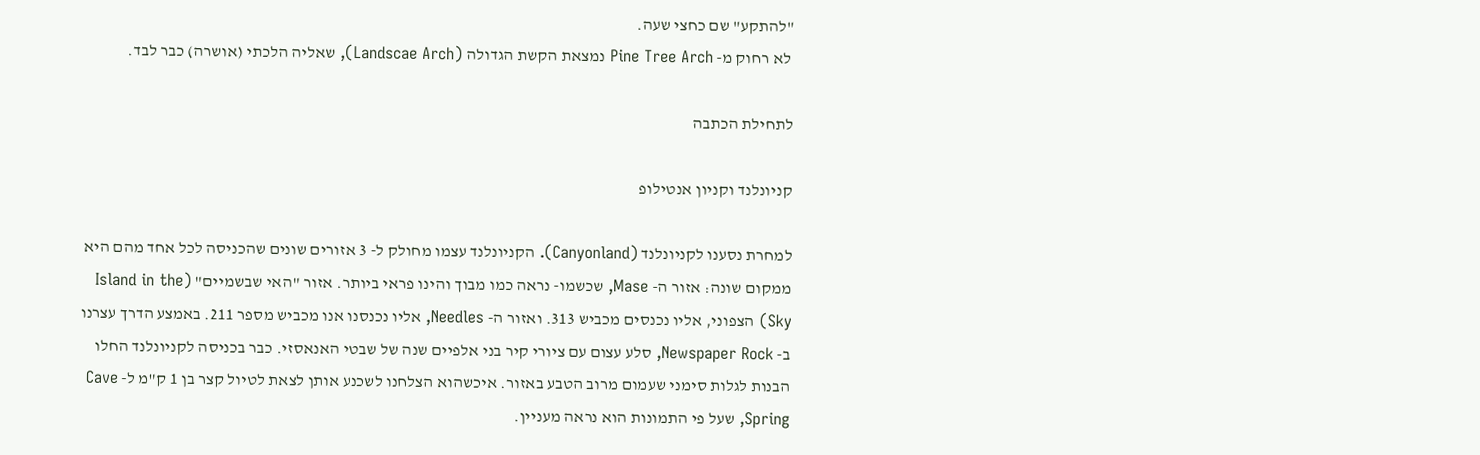"להתקע" שם כחצי שעה.
 לא רחוק מ- Pine Tree Arch נמצאת הקשת הגדולה (Landscae Arch), שאליה הלכתי (אושרה) כבר לבד.

לתחילת הכתבה

קניונלנד וקניון אנטילופ

למחרת נסענו לקניונלנד (Canyonland). הקניונלנד עצמו מחולק ל- 3 אזורים שונים שהכניסה לכל אחד מהם היא ממקום שונה: אזור ה- Mase, שכשמו- נראה כמו מבוך והינו פראי ביותר. אזור "האי שבשמיים" (Island in the Sky) הצפוני, אליו נכנסים מכביש 313. ואזור ה- Needles, אליו נכנסנו אנו מכביש מספר 211. באמצע הדרך עצרנו ב- Newspaper Rock, סלע עצום עם ציורי קיר בני אלפיים שנה של שבטי האנאסזי. כבר בכניסה לקניונלנד החלו הבנות לגלות סימני שעמום מרוב הטבע באזור. איכשהוא הצלחנו לשכנע אותן לצאת לטיול קצר בן 1 ק"מ ל- Cave Spring, שעל פי התמונות הוא נראה מעניין.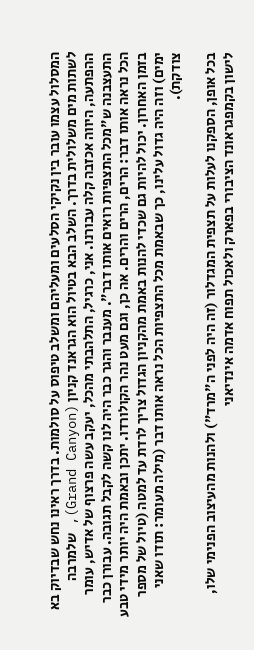המסלול עצמו עובר בין נקיקי הסלעים ומעליהם ומשלב טיפוס על סולמות. בדרך ראינו נחש שבדיוק בא לשתות מים משלולית בדרך. השלב הבא בטיול הוא הגראנד קניון (Grand Canyon), שלמרבה ההפתעה, היווה אכזבה קלה עבורנו. אני, כרגיל, התלהבתי מהכל, יעקב עשה פרצוף של אדיש, עומר התעצבנה ש"מכל התצפיות רואים אותו דבר". מענבר והגר כבר היה לנו קשה לקבל תגובה. עבורן כבר הכל נראה אותו דבר: הרים, הרים והרים. אה כן, וגם מעט נהר הקולורדו. יתכן ובאמת היה יותר מידי טבע בזמן האחרון. יכול להיות גם שכדי להנות באמת מהקניון הגדול צריך לרדת עד למטה (טיול של מספר ימים) וזה היה גדול עלינו, כך שבאמת מכל התצפיות הכל נראה אותו דבר (מילה מעומר: תודו שאני צודקת).

בכל אופן, הספקנו לעלות על תצפית המגדלור (זה היה לפני ה"מרד") ולהנות מהעיצוב הפנימי שלו, לישון בקמפגראונד הציבורי בפארק ולאכול תפוח אדמה אינדיאני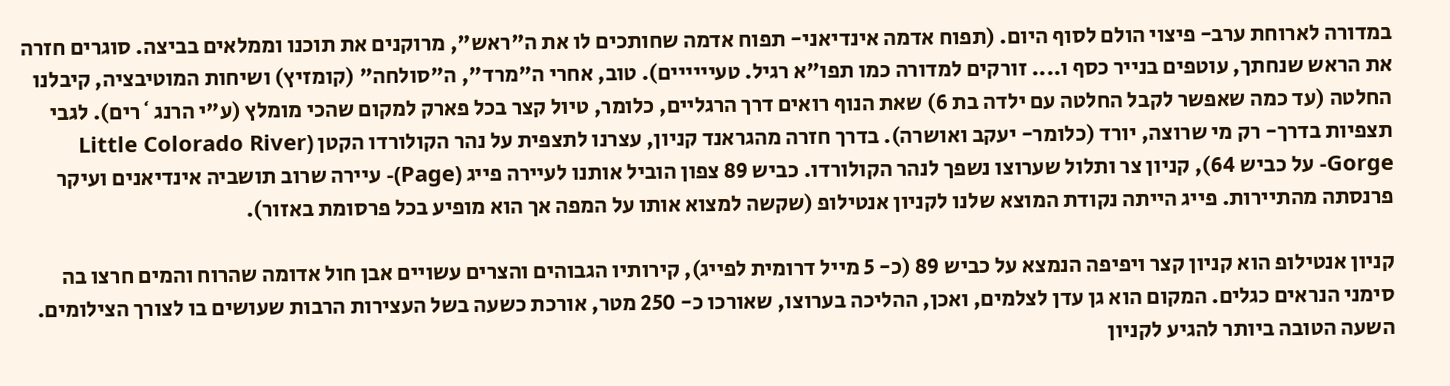במדורה לארוחת ערב- פיצוי הולם לסוף היום. (תפוח אדמה אינדיאני- תפוח אדמה שחותכים לו את ה"ראש", מרוקנים את תוכנו וממלאים בביצה. סוגרים חזרה את הראש שנחתך, עוטפים בנייר כסף ו.... זורקים למדורה כמו תפו"א רגיל. טעיייייים). טוב, אחרי ה"מרד", ה"סולחה" (קומזיץ) ושיחות המוטיבציה, קיבלנו החלטה (עד כמה שאפשר לקבל החלטה עם ילדה בת 6) שאת הנוף רואים דרך הרגליים, כלומר, טיול קצר בכל פארק למקום שהכי מומלץ (ע"י הרנג`רים). לגבי תצפיות בדרך- רק מי שרוצה, יורד (כלומר- יעקב ואושרה). בדרך חזרה מהגראנד קניון, עצרנו לתצפית על נהר הקולורדו הקטן (Little Colorado River Gorge- על כביש 64), קניון צר ותלול שערוצו נשפך לנהר הקולורדו. כביש 89 צפון הוביל אותנו לעיירה פייג (Page)- עיירה שרוב תושביה אינדיאנים ועיקר פרנסתה מהתיירות. פייג הייתה נקודת המוצא שלנו לקניון אנטילופ (שקשה למצוא אותו על המפה אך הוא מופיע בכל פרסומת באזור).

קניון אנטילופ הוא קניון קצר ויפיפה הנמצא על כביש 89 (כ- 5 מייל דרומית לפייג), קירותיו הגבוהים והצרים עשויים אבן חול אדומה שהרוח והמים חרצו בה סימני הנראים כגלים. המקום הוא גן עדן לצלמים, ואכן, ההליכה בערוצו, שאורכו כ- 250 מטר, אורכת כשעה בשל העצירות הרבות שעושים בו לצורך הצילומים. השעה הטובה ביותר להגיע לקניון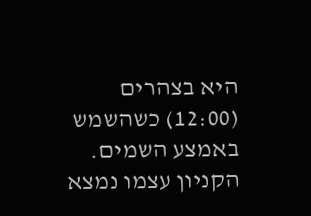היא בצהרים (12:00) כשהשמש באמצע השמים. הקניון עצמו נמצא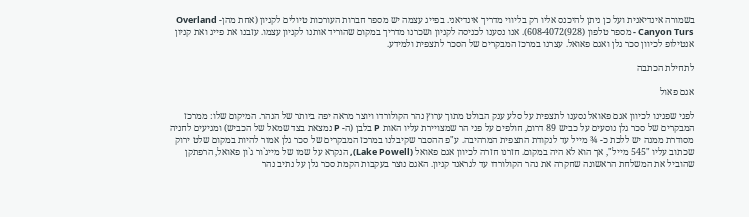בשמורה אינדיאנית ועל כן ניתן להיכנס אליו רק בליווי מדריך אינדיאני. בפייג עצמה יש מספר חברות העורכות טיולים לקניון (אחת מהן- Overland Canyon Turs - מספר טלפון (928)608-4072). אנו נסענו לכניסה לקניון ושכרנו מדריך במקום שהוריד אותנו לקניון עצמו. עזבנו את פייג ואת קניון אנטילופ לכיוון סכר גלן ואגם פאואל. עצרנו במרכז המבקרים של הסכר לתצפית ולמידע.

לתחילת הכתבה

אגם פאול

לפני שפנינו לכיוון אגם פאואל נסענו לתצפית על סלע ענק הבולט מתוך ערוץ נהר הקולורדו ויוצר מראה יפה ביותר של הנהר. המיקום שלו: ממרכז המבקרים של סכר גלן נוסעים על כביש 89 דרום, חולפים על פני הר שמצויירת עליו האות P בלבן (ה- P נמצאת בצד שמאל של הכביש) ומגיעים לחניה מסודרת ממנה יש ללכת כ- ¾ מייל עד לנקודת התצפית המרהיבה. ע"פ ההסבר שקיבלנו במרכז המבקרים של סכר גלן אמור להיות במקום שלט ירוק שכתוב עליו "545 מייל", אך הוא לא היה במקום. חזרנו חזרה לכיוון אגם פאואל (Lake Powell), הנקרא על שמו של מייג`ור ג`ון פאואל, הרפתקן שהוביל את המשלחת הראשונה שחקרה את נהר הקולורדו עד לגראנד קניון. האגם נוצר בעקבות הקמת סכר גלן על נתיב נהר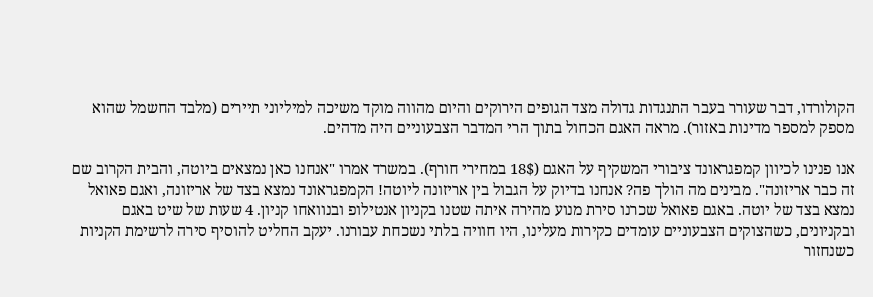הקולורדו, דבר שעורר בעבר התנגדות גדולה מצד הגופים הירוקים והיום מהווה מוקד משיכה למיליוני תיירים (מלבד החשמל שהוא מספק למספר מדינות באזור). מראה האגם הכחול בתוך הרי המדבר הצבעוניים היה מדהים.

אנו פנינו לכיוון קמפגראונד ציבורי המשקיף על האגם (18$ במחירי חורף). במשרד אמרו "אנחנו כאן נמצאים ביוטה, והבית הקרוב שם זה כבר אריזונה". מבינים מה הולך פה? אנחנו בדיוק על הגבול בין אריזונה ליוטה! הקמפגראונד נמצא בצד של אריזונה, ואגם פאואל נמצא בצד של יוטה. באגם פאואל שכרנו סירת מנוע מהירה איתה שטנו בקניון אנטילופ ובנוואחו קניון. 4 שעות של שיט באגם ובקניונים, כשהצוקים הצבעוניים עומדים כקירות מעלינו, היו חוויה בלתי נשכחת עבורנו. יעקב החליט להוסיף סירה לרשימת הקניות כשנחזור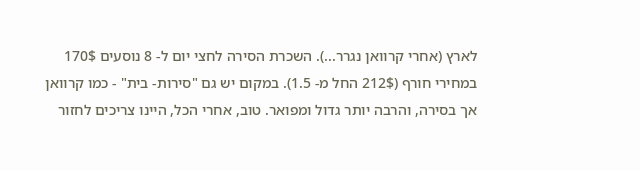לארץ (אחרי קרוואן נגרר...). השכרת הסירה לחצי יום ל- 8 נוסעים 170$ במחירי חורף (212$ החל מ- 1.5). במקום יש גם "סירות- בית" - כמו קרוואן אך בסירה, והרבה יותר גדול ומפואר. טוב, אחרי הכל, היינו צריכים לחזור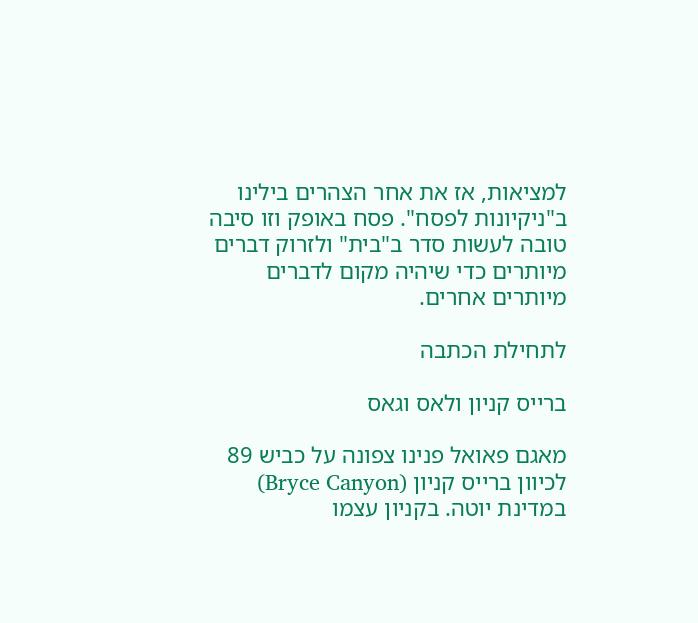למציאות, אז את אחר הצהרים בילינו ב"ניקיונות לפסח". פסח באופק וזו סיבה טובה לעשות סדר ב"בית" ולזרוק דברים מיותרים כדי שיהיה מקום לדברים מיותרים אחרים.

לתחילת הכתבה

ברייס קניון ולאס וגאס

מאגם פאואל פנינו צפונה על כביש 89 לכיוון ברייס קניון (Bryce Canyon) במדינת יוטה. בקניון עצמו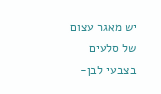יש מאגר עצום של סלעים בצבעי לבן-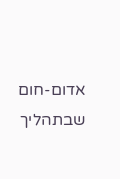אדום-חום שבתהליך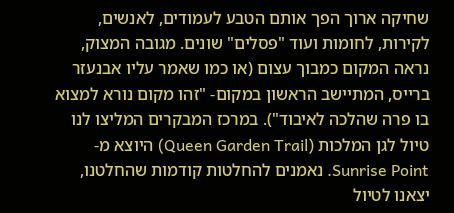שחיקה ארוך הפך אותם הטבע לעמודים, לאנשים, לקירות, לחומות ועוד "פסלים" שונים. מגובה המצוק, נראה המקום כמבוך עצום (או כמו שאמר עליו אבנעזר ברייס, המתיישב הראשון במקום- "זהו מקום נורא למצוא בו פרה שהלכה לאיבוד"). במרכז המבקרים המליצו לנו טיול לגן המלכות (Queen Garden Trail) היוצא מ- Sunrise Point. נאמנים להחלטות קודמות שהחלטנו, יצאנו לטיול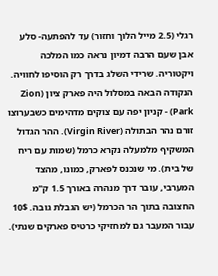רגלי (2.5 מייל הלוך וחזור) עד להפתעה- סלע אבן שעם הרבה דמיון נראה כמו המלכה ויקטוריה. שרידי השלג בדרך רק הוסיפו לחוויה. הנקודה הבאה במסלול היה פארק ציון (Zion Park) - קניון יפה עם צוקים מדהימים כשבערוצו זורם נהר הבתולה (Virgin River). ההר הגדול המשקיף מלמעלה נקרא כרמל (שמות עם ריח של בית). מי שנכנס לפארק, כמונו, מהצד המערבי, עובר דרך מנהרה באורך 1.5 ק"מ החצובה בתוך הר הכרמל (יש הגבלת גובה. 10$ עבור המעבר גם למחזיקי כרטיס פארקים שנתי).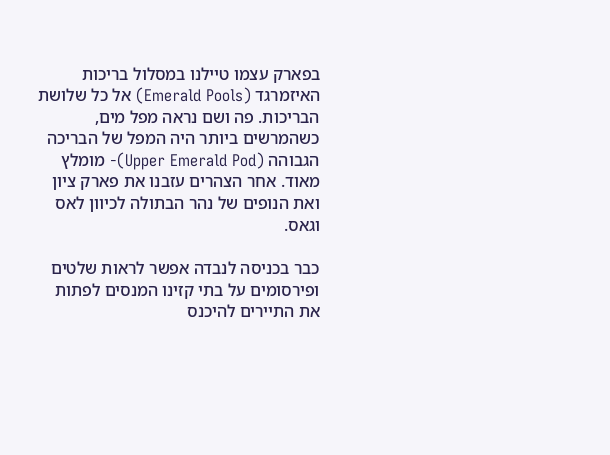בפארק עצמו טיילנו במסלול בריכות האיזמרגד (Emerald Pools) אל כל שלושת הבריכות. פה ושם נראה מפל מים, כשהמרשים ביותר היה המפל של הבריכה הגבוהה (Upper Emerald Pod)- מומלץ מאוד. אחר הצהרים עזבנו את פארק ציון ואת הנופים של נהר הבתולה לכיוון לאס וגאס.

כבר בכניסה לנבדה אפשר לראות שלטים ופירסומים על בתי קזינו המנסים לפתות את התיירים להיכנס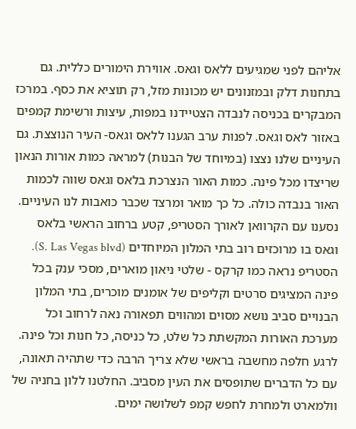אליהם לפני שמגיעים ללאס וגאס. אווירת הימורים כללית. גם בתחנות דלק ובמזנונים יש מכונות מזל, רק תוציא את כסף. במרכז המבקרים בכניסה לנבדה הצטיידנו במפות, עיצות ורשימת קמפים באזור לאס וגאס. לפנות ערב הגענו ללאס וגאס- העיר הנוצצת. גם העיניים שלנו נצצו (במיוחד של הבנות) למראה כמות אורות הנאון שריצדו מכל פינה. כמות האור הנצרכת בלאס וגאס שווה לכמות האור בנבדה כולה. כל כך מואר ומרצד שכבר כואבות לנו העיניים. נסענו עם הקרוואן לאורך הסטריפ, קטע ברחוב הראשי בלאס וגאס בו מרוכזים רוב בתי המלון המיוחדים (S. Las Vegas blvd). הסטריפ נראה כמו קרקס - שלטי ניאון מוארים, מסכי ענק בכל פינה המציגים סרטים וקליפים של אומנים מוכרים, בתי המלון הבנויים סביב נושא מסוים ומהווים תפאורה נאה לרחוב וכל מערכת האורות המקשתת כל שלט, כל כניסה, כל חנות וכל פינה. לרגע חלפה מחשבה בראשי שלא צריך הרבה כדי שתהיה תאונה, עם כל הדברים שתופסים את העין מסביב. החלטנו ללון בחניה של וולמארט ולמחרת לחפש קמפ לשלושה ימים.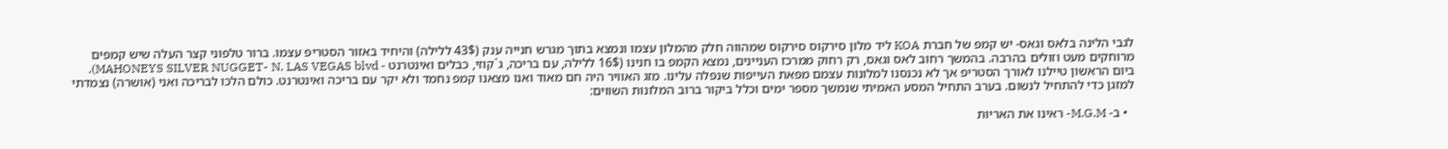לגבי הלינה בלאס וגאס- יש קמפ של חברת KOA ליד מלון סירקוס סירקוס שמהווה חלק מהמלון עצמו ונמצא בתוך מגרש חנייה ענק (43$ ללילה) והיחיד באזור הסטריפ עצמו. ברור טלפוני קצר העלה שיש קמפים מרוחקים מעט וזולים בהרבה. בהמשך רחוב לאס וגאס, רק רחוק ממרכז העניינים, נמצא הקמפ בו חנינו (16$ ללילה, עם בריכה, ג`קוזי, כבלים ואינטרנט - MAHONEYS SILVER NUGGET- N. LAS VEGAS blvd). ביום הראשון טיילנו לאורך הסטריפ אך לא נכנסנו למלונות עצמם מפאת העייפות שנפלה עלינו. מזג האוויר היה חם מאוד ואנו מצאנו קמפ נחמד ולא יקר עם בריכה ואינטרנט. כולם הלכו לבריכה ואני (אושרה) נצמדתי למזגן כדי להתחיל לנשום. בערב התחיל המסע האמיתי שנמשך מספר ימים וכלל ביקור ברוב המלונות השווים:

  • ב- M.G.M- ראינו את האריות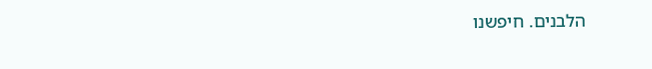הלבנים. חיפשנו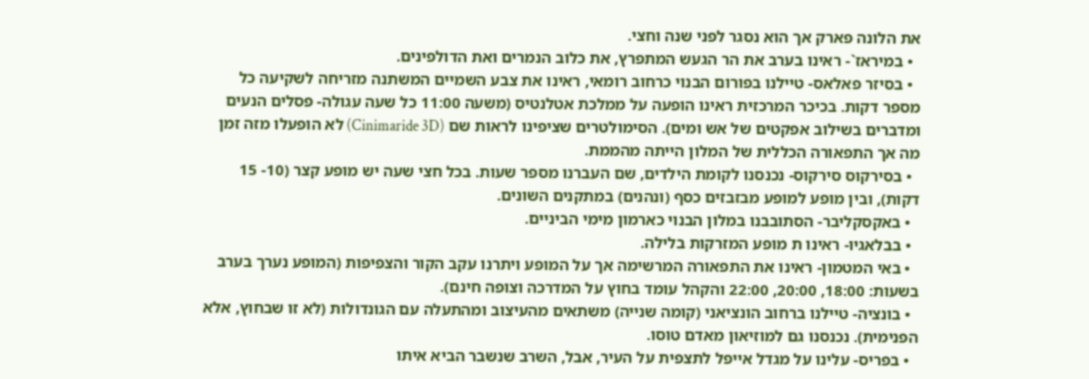את הלונה פארק אך הוא נסגר לפני שנה וחצי.
  • במיראז`- ראינו בערב את הר הגעש המתפרץ, את כלוב הנמרים ואת הדולפינים.
  • בסיזר פאלאס- טיילנו בפורום הבנוי כרחוב רומאי, ראינו את צבע השמיים המשתנה מזריחה לשקיעה כל מספר דקות. בכיכר המרכזית ראינו הופעה על ממלכת אטלנטיס (משעה 11:00 כל שעה עגולה- פסלים הנעים ומדברים בשילוב אפקטים של אש ומים). הסימולטרים שציפינו לראות שם (Cinimaride 3D) לא הופעלו מזה זמן מה אך התפאורה הכללית של המלון הייתה מהממת.
  • בסירקוס סירקוס- נכנסנו לקומת הילדים, שם העברנו מספר שעות. בכל חצי שעה יש מופע קצר (10- 15 דקות), ובין מופע למופע מבזבזים כסף (ונהנים) במתקנים השונים.
  • באקסקליבר- הסתובבנו במלון הבנוי כארמון מימי הביניים.
  • בבלאגיו- ראינו ת מופע המזרקות בלילה.
  • באי המטמון- ראינו את התפאורה המרשימה אך על המופע ויתרנו עקב הקור והצפיפות (המופע נערך בערב בשעות: 18:00, 20:00, 22:00 והקהל עומד בחוץ על המדרכה וצופה חינם).
  • בונציה- טיילנו ברחוב הונציאני (קומה שנייה) משתאים מהעיצוב ומהתעלה עם הגונדולות (לא זו שבחוץ, אלא הפנימית). נכנסנו גם למוזיאון מאדם טוסו.
  • בפריס- עלינו על מגדל אייפל לתצפית על העיר, אבל, השרב שנשבר הביא איתו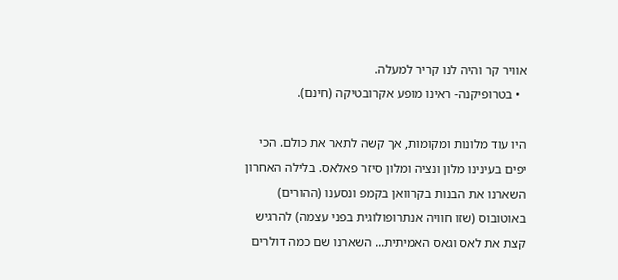אוויר קר והיה לנו קריר למעלה.
  • בטרופיקנה- ראינו מופע אקרובטיקה (חינם).

היו עוד מלונות ומקומות, אך קשה לתאר את כולם. הכי יפים בעינינו מלון ונציה ומלון סיזר פאלאס. בלילה האחרון השארנו את הבנות בקרוואן בקמפ ונסענו (ההורים) באוטובוס (שזו חוויה אנתרופולוגית בפני עצמה) להרגיש קצת את לאס וגאס האמיתית... השארנו שם כמה דולרים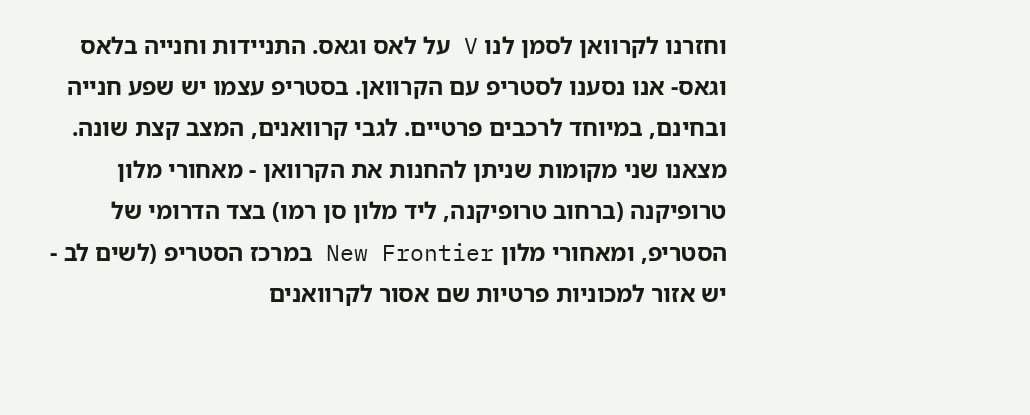וחזרנו לקרוואן לסמן לנו V על לאס וגאס. התניידות וחנייה בלאס וגאס- אנו נסענו לסטריפ עם הקרוואן. בסטריפ עצמו יש שפע חנייה ובחינם, במיוחד לרכבים פרטיים. לגבי קרוואנים, המצב קצת שונה. מצאנו שני מקומות שניתן להחנות את הקרוואן - מאחורי מלון טרופיקנה (ברחוב טרופיקנה, ליד מלון סן רמו) בצד הדרומי של הסטריפ, ומאחורי מלון New Frontier במרכז הסטריפ (לשים לב - יש אזור למכוניות פרטיות שם אסור לקרוואנים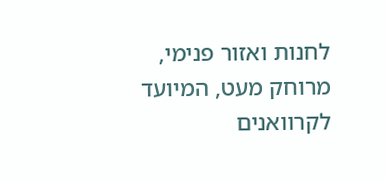לחנות ואזור פנימי, מרוחק מעט, המיועד לקרוואנים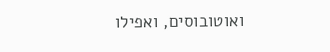ואוטובוסים, ואפילו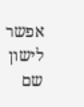אפשר לישון שם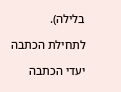בלילה).

לתחילת הכתבה

יעדי הכתבה